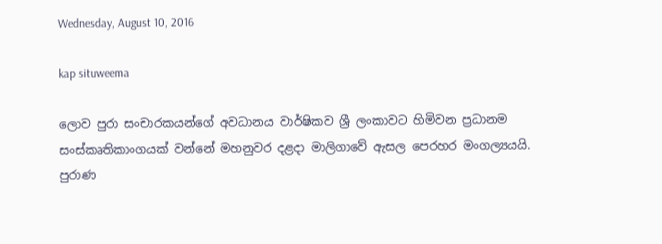Wednesday, August 10, 2016

kap situweema

ලොව පුරා සංචාරකයන්ගේ අවධානය වාර්ෂිකව ශ්‍රී ලංකාවට හිමිවන ප්‍රධානම සංස්කෘතිකාංගයක් වන්නේ මහනුවර දළදා මාලිගාවේ ඇසල පෙරහර මංගල්‍යයයි. පුරාණ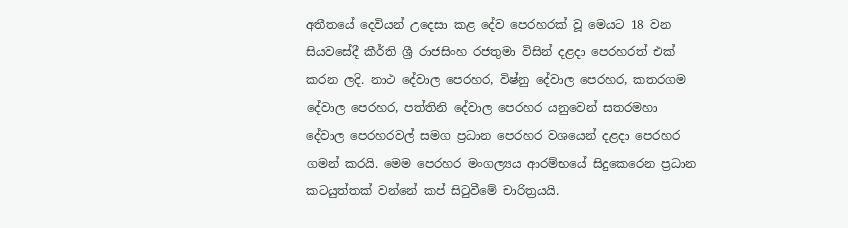අතීතයේ දෙවියන් උදෙසා කළ දේව පෙරහරක් වූ මෙයට 18 වන සියවසේදී කීර්ති ශ්‍රී රාජසිංහ රජතුමා විසින් දළදා පෙරහරත් එක් කරන ලදි. නාථ දේවාල පෙරහර, විෂ්නු දේවාල පෙරහර, කතරගම දේවාල පෙරහර, පත්තිනි දේවාල පෙරහර යනුවෙන් සතරමහා දේවාල පෙරහරවල් සමග ප්‍රධාන පෙරහර වශයෙන් දළදා පෙරහර ගමන් කරයි. මෙම පෙරහර මංගල්‍යය ආරම්භයේ සිදුකෙරෙන ප්‍රධාන කටයුත්තක් වන්නේ කප් සිටුවීමේ චාරිත්‍රයයි.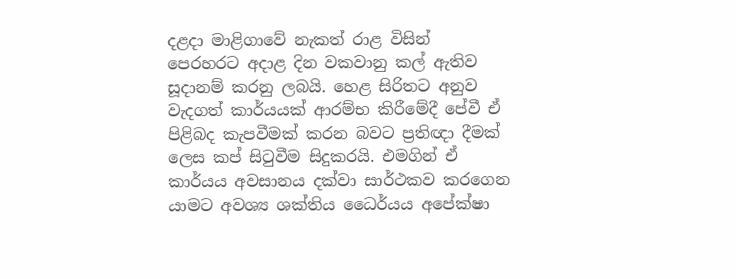දළදා මාළිගාවේ නැකත් රාළ විසින් පෙරහරට අදාළ දින වකවානු කල් ඇතිව සූදානම් කරනු ලබයි. හෙළ සිරිතට අනුව වැදගත් කාර්යයක් ආරම්භ කිරීමේදී පේවී ඒ පිළිබද කැපවීමක් කරන බවට ප්‍රතිඥා දීමක් ලෙස කප් සිටුවීම සිදුකරයි. එමගින් ඒ කාර්යය අවසානය දක්වා සාර්ථකව කරගෙන යාමට අවශ්‍ය ශක්තිය ධෛර්යය අපේක්ෂා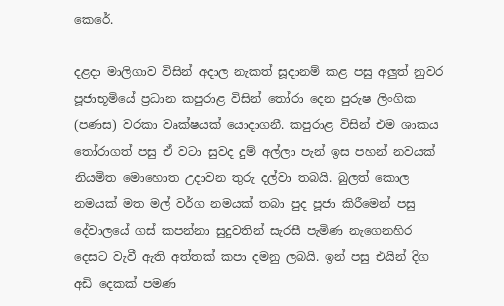කෙරේ.

දළදා මාලිගාව විසින් අදාල නැකත් සූදානම් කළ පසු අලුත් නුවර පූජාභූමියේ ප්‍රධාන කපුරාළ විසින් තෝරා දෙන පුරුෂ ලිංගික (පණස) වරකා වෘක්ෂයක් යොදාගනී. කපුරාළ විසින් එම ශාකය තෝරාගත් පසු ඒ වටා සුවද දුම් අල්ලා පැන් ඉස පහන් නවයක් නියමිත මොහොත උදාවන තුරු දල්වා තබයි. බුලත් කොල නමයක් මත මල් වර්ග නමයක් තබා පුද පූජා කිරීමෙන් පසු දේවාලයේ ගස් කපන්නා සුදුවතින් සැරසී පැමිණ නැගෙනහිර දෙසට වැවී ඇති අත්තක් කපා දමනු ලබයි. ඉන් පසු එයින් දිග අඩි දෙකක් පමණ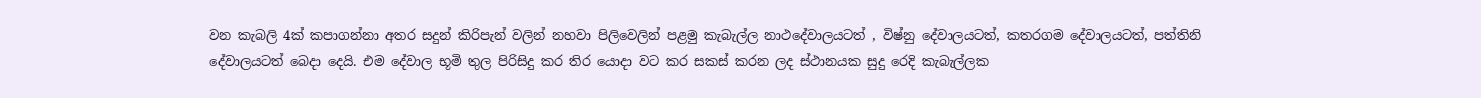වන කැබලි 4ක් කපාගන්නා අතර සදුන් කිරිපැන් වලින් නහවා පිලිවෙලින් පළමු කැබැල්ල නාථදේවාලයටත් , විෂ්නු දේවාලයටත්, කතරගම දේවාලයටත්, පත්තිනි දේවාලයටත් බෙදා දෙයි. එම දේවාල භූමි තුල පිරිසිදු කර තිර යොදා වට කර සකස් කරන ලද ස්ථානයක සුදු රෙදි කැබැල්ලක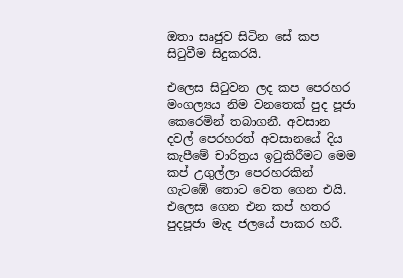ඔතා සෘජුව සිටින සේ කප සිටුවීම සිදුකරයි.

එලෙස සිටුවන ලද කප පෙරහර මංගල්‍යය නිම වනතෙක් පුද පූජා කෙරෙමින් තබාගනී. අවසාන දවල් පෙරහරත් අවසානයේ දිය කැපීමේ චාරිත්‍රය ඉටුකිරීමට මෙම කප් උගුල්ලා පෙරහරකින් ගැටඹේ තොට වෙත ගෙන එයි. එලෙස ගෙන එන කප් හතර පුදපූජා මැද ජලයේ පාකර හරී.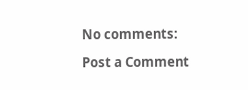No comments:

Post a Comment